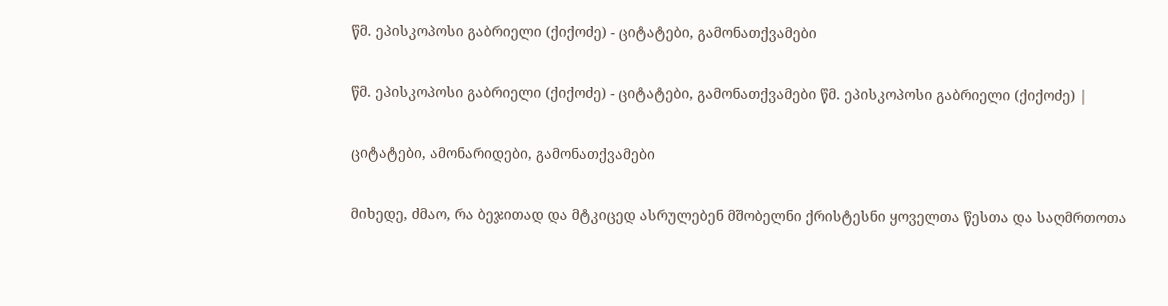წმ. ეპისკოპოსი გაბრიელი (ქიქოძე) - ციტატები, გამონათქვამები

წმ. ეპისკოპოსი გაბრიელი (ქიქოძე) - ციტატები, გამონათქვამები წმ. ეპისკოპოსი გაბრიელი (ქიქოძე) |

ციტატები, ამონარიდები, გამონათქვამები

მიხედე, ძმაო, რა ბეჯითად და მტკიცედ ასრულებენ მშობელნი ქრისტესნი ყოველთა წესთა და საღმრთოთა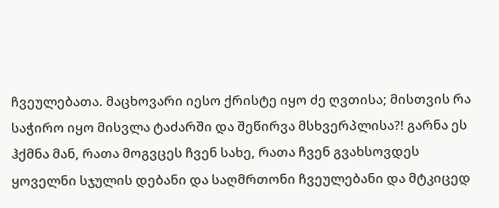ჩვეულებათა. მაცხოვარი იესო ქრისტე იყო ძე ღვთისა; მისთვის რა საჭირო იყო მისვლა ტაძარში და შეწირვა მსხვერპლისა?! გარნა ეს ჰქმნა მან, რათა მოგვცეს ჩვენ სახე, რათა ჩვენ გვახსოვდეს ყოველნი სჯულის დებანი და საღმრთონი ჩვეულებანი და მტკიცედ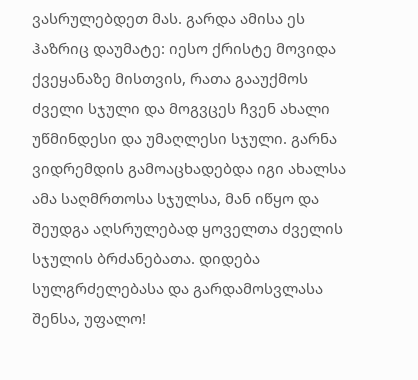ვასრულებდეთ მას. გარდა ამისა ეს ჰაზრიც დაუმატე: იესო ქრისტე მოვიდა ქვეყანაზე მისთვის, რათა გააუქმოს ძველი სჯული და მოგვცეს ჩვენ ახალი უწმინდესი და უმაღლესი სჯული. გარნა ვიდრემდის გამოაცხადებდა იგი ახალსა ამა საღმრთოსა სჯულსა, მან იწყო და შეუდგა აღსრულებად ყოველთა ძველის სჯულის ბრძანებათა. დიდება სულგრძელებასა და გარდამოსვლასა შენსა, უფალო!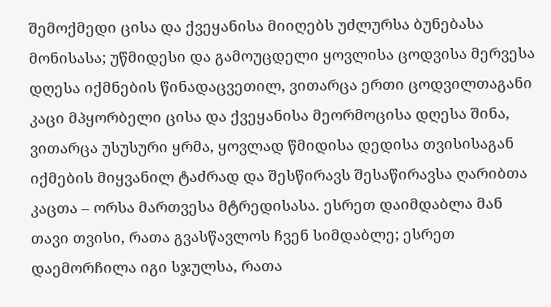შემოქმედი ცისა და ქვეყანისა მიიღებს უძლურსა ბუნებასა მონისასა; უწმიდესი და გამოუცდელი ყოვლისა ცოდვისა მერვესა დღესა იქმნების წინადაცვეთილ, ვითარცა ერთი ცოდვილთაგანი კაცი მპყორბელი ცისა და ქვეყანისა მეორმოცისა დღესა შინა, ვითარცა უსუსური ყრმა, ყოვლად წმიდისა დედისა თვისისაგან იქმების მიყვანილ ტაძრად და შესწირავს შესაწირავსა ღარიბთა კაცთა – ორსა მართვესა მტრედისასა. ესრეთ დაიმდაბლა მან თავი თვისი, რათა გვასწავლოს ჩვენ სიმდაბლე; ესრეთ დაემორჩილა იგი სჯულსა, რათა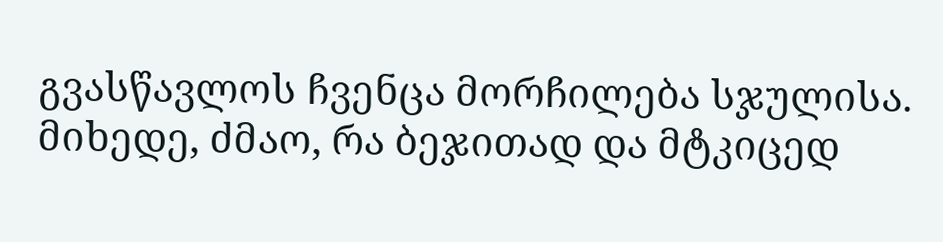გვასწავლოს ჩვენცა მორჩილება სჯულისა. მიხედე, ძმაო, რა ბეჯითად და მტკიცედ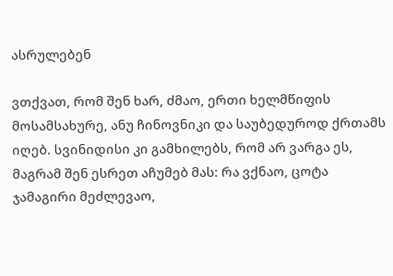ასრულებენ

ვთქვათ, რომ შენ ხარ, ძმაო, ერთი ხელმწიფის მოსამსახურე, ანუ ჩინოვნიკი და საუბედუროდ ქრთამს იღებ. სვინიდისი კი გამხილებს, რომ არ ვარგა ეს, მაგრამ შენ ესრეთ აჩუმებ მას: რა ვქნაო, ცოტა ჯამაგირი მეძლევაო,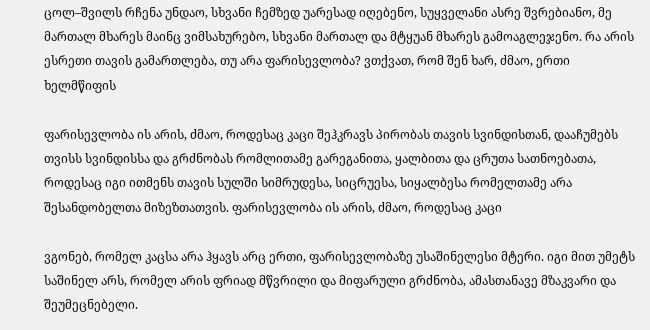ცოლ–შვილს რჩენა უნდაო, სხვანი ჩემზედ უარესად იღებენო, სუყველანი ასრე შვრებიანო, მე მართალ მხარეს მაინც ვიმსახურებო, სხვანი მართალ და მტყუან მხარეს გამოაგლეჯენო. რა არის ესრეთი თავის გამართლება, თუ არა ფარისევლობა? ვთქვათ, რომ შენ ხარ, ძმაო, ერთი ხელმწიფის

ფარისევლობა ის არის, ძმაო, როდესაც კაცი შეჰკრავს პირობას თავის სვინდისთან, დააჩუმებს თვისს სვინდისსა და გრძნობას რომლითამე გარეგანითა, ყალბითა და ცრუთა სათნოებათა, როდესაც იგი ითმენს თავის სულში სიმრუდესა, სიცრუესა, სიყალბესა რომელთამე არა შესანდობელთა მიზეზთათვის. ფარისევლობა ის არის, ძმაო, როდესაც კაცი

ვგონებ, რომელ კაცსა არა ჰყავს არც ერთი, ფარისევლობაზე უსაშინელესი მტერი. იგი მით უმეტს საშინელ არს, რომელ არის ფრიად მწვრილი და მიფარული გრძნობა, ამასთანავე მზაკვარი და შეუმეცნებელი.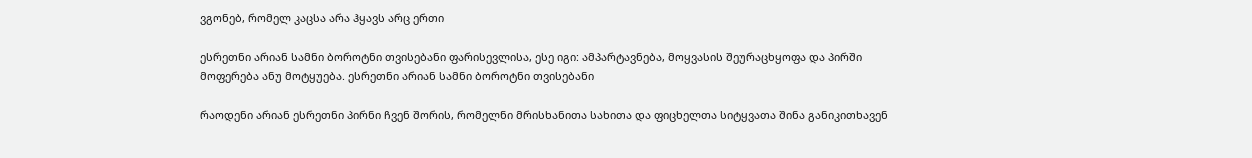ვგონებ, რომელ კაცსა არა ჰყავს არც ერთი

ესრეთნი არიან სამნი ბოროტნი თვისებანი ფარისევლისა, ესე იგი: ამპარტავნება, მოყვასის შეურაცხყოფა და პირში მოფერება ანუ მოტყუება. ესრეთნი არიან სამნი ბოროტნი თვისებანი

რაოდენი არიან ესრეთნი პირნი ჩვენ შორის, რომელნი მრისხანითა სახითა და ფიცხელთა სიტყვათა შინა განიკითხავენ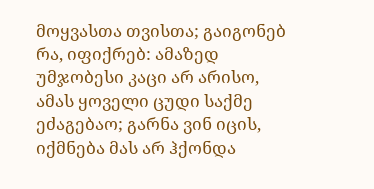მოყვასთა თვისთა; გაიგონებ რა, იფიქრებ: ამაზედ უმჯობესი კაცი არ არისო, ამას ყოველი ცუდი საქმე ეძაგებაო; გარნა ვინ იცის, იქმნება მას არ ჰქონდა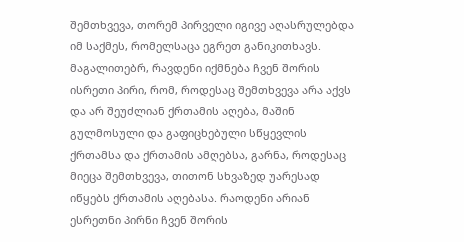შემთხვევა, თორემ პირველი იგივე აღასრულებდა იმ საქმეს, რომელსაცა ეგრეთ განიკითხავს. მაგალითებრ, რავდენი იქმნება ჩვენ შორის ისრეთი პირი, რომ, როდესაც შემთხვევა არა აქვს და არ შეუძლიან ქრთამის აღება, მაშინ გულმოსული და გაფიცხებული სწყევლის ქრთამსა და ქრთამის ამღებსა, გარნა, როდესაც მიეცა შემთხვევა, თითონ სხვაზედ უარესად იწყებს ქრთამის აღებასა. რაოდენი არიან ესრეთნი პირნი ჩვენ შორის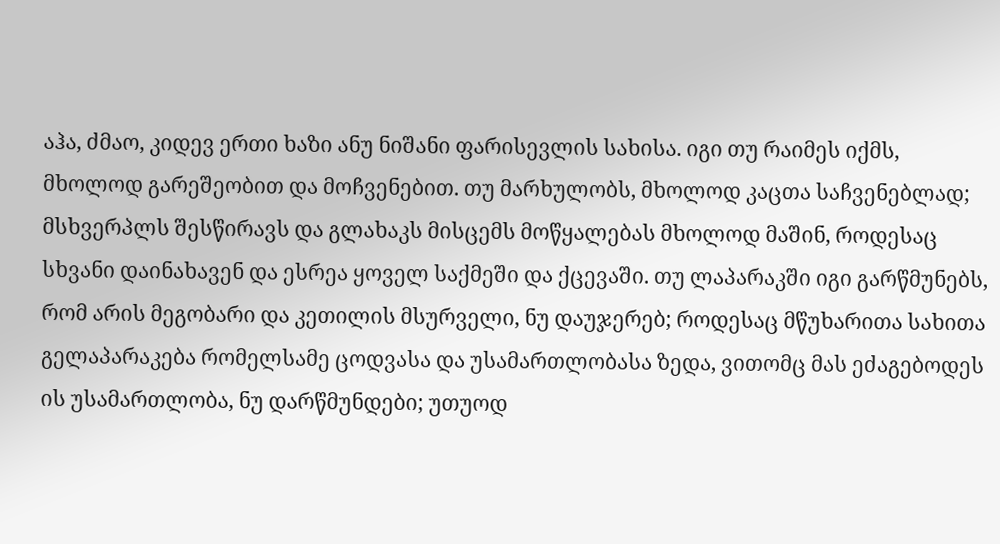აჰა, ძმაო, კიდევ ერთი ხაზი ანუ ნიშანი ფარისევლის სახისა. იგი თუ რაიმეს იქმს, მხოლოდ გარეშეობით და მოჩვენებით. თუ მარხულობს, მხოლოდ კაცთა საჩვენებლად; მსხვერპლს შესწირავს და გლახაკს მისცემს მოწყალებას მხოლოდ მაშინ, როდესაც სხვანი დაინახავენ და ესრეა ყოველ საქმეში და ქცევაში. თუ ლაპარაკში იგი გარწმუნებს, რომ არის მეგობარი და კეთილის მსურველი, ნუ დაუჯერებ; როდესაც მწუხარითა სახითა გელაპარაკება რომელსამე ცოდვასა და უსამართლობასა ზედა, ვითომც მას ეძაგებოდეს ის უსამართლობა, ნუ დარწმუნდები; უთუოდ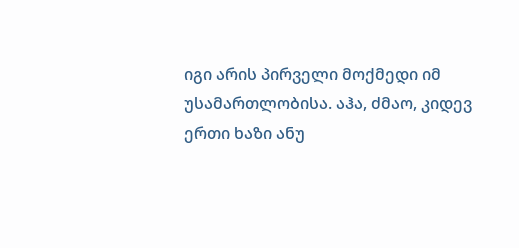იგი არის პირველი მოქმედი იმ უსამართლობისა. აჰა, ძმაო, კიდევ ერთი ხაზი ანუ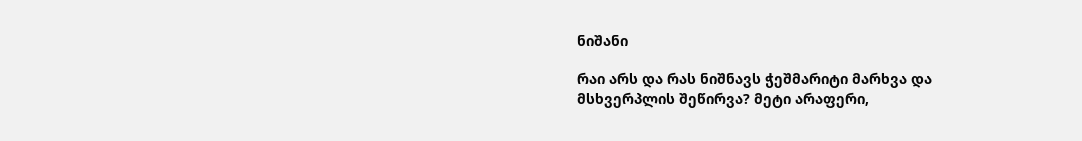ნიშანი

რაი არს და რას ნიშნავს ჭეშმარიტი მარხვა და მსხვერპლის შეწირვა? მეტი არაფერი,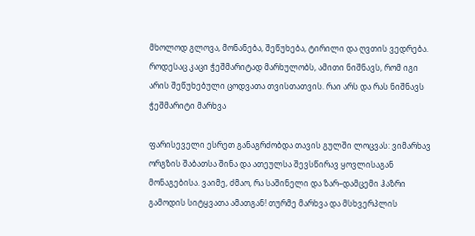მხოლოდ გლოვა, მონანება, შეწუხება, ტირილი და ღვთის ვედრება. როდესაც კაცი ჭეშმარიტად მარხულობს, ამითი ნიშნავს, რომ იგი არის შეწუხებული ცოდვათა თვისთათვის. რაი არს და რას ნიშნავს ჭეშმარიტი მარხვა

ფარისეველი ესრეთ განაგრძობდა თავის გულში ლოცვას: ვიმარხავ ორგზის შაბათსა შინა და ათეულსა შევსწირავ ყოვლისაგან მონაგებისა. ვაიმე, ძმაო, რა საშინელი და ზარ–დამცემი ჰაზრი გამოდის სიტყვათა ამათგან! თურმე მარხვა და მსხვერპლის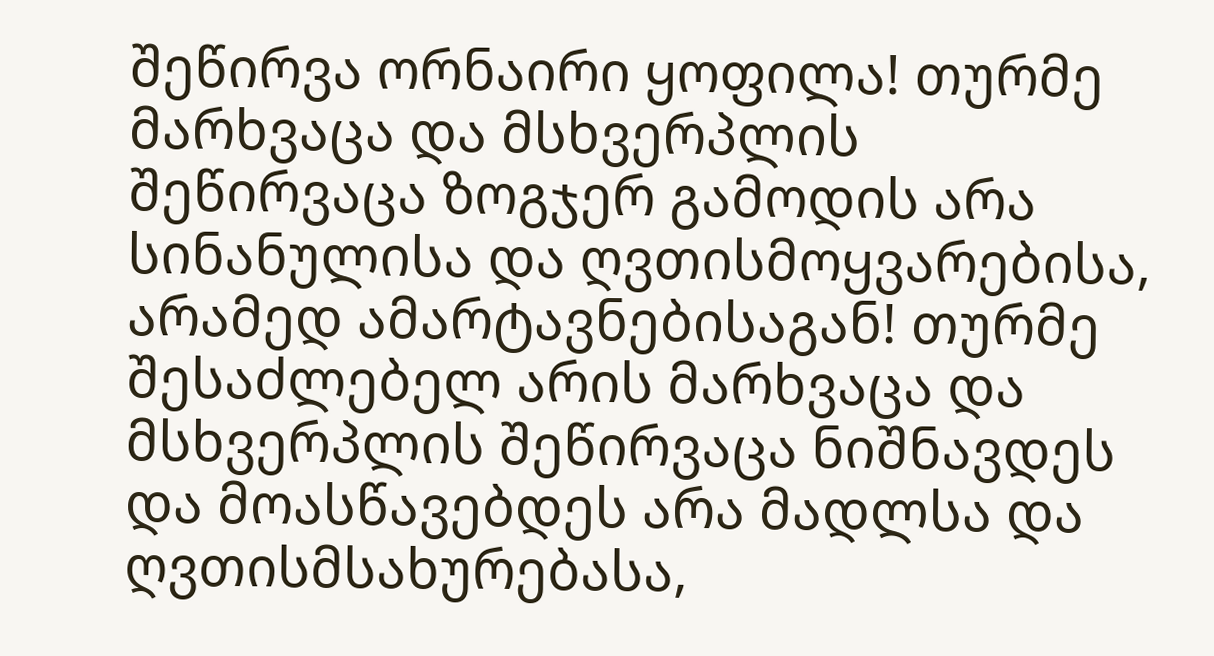შეწირვა ორნაირი ყოფილა! თურმე მარხვაცა და მსხვერპლის შეწირვაცა ზოგჯერ გამოდის არა სინანულისა და ღვთისმოყვარებისა, არამედ ამარტავნებისაგან! თურმე შესაძლებელ არის მარხვაცა და მსხვერპლის შეწირვაცა ნიშნავდეს და მოასწავებდეს არა მადლსა და ღვთისმსახურებასა,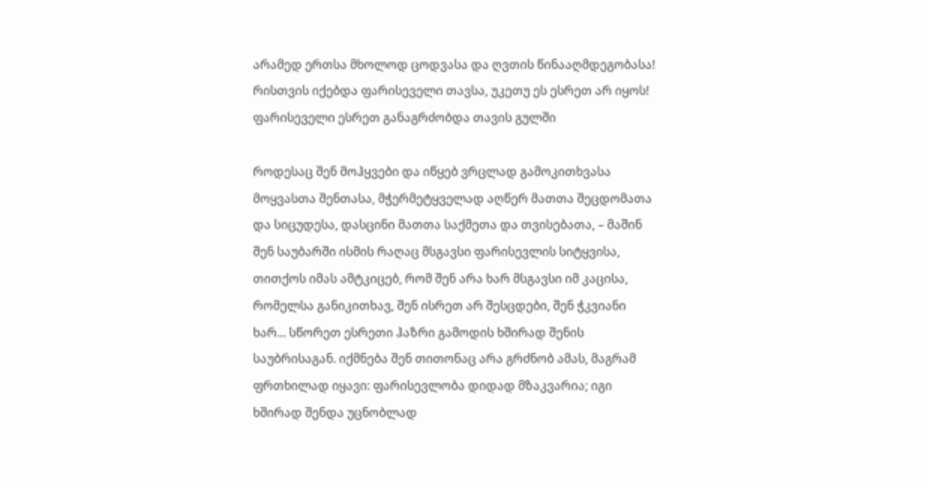არამედ ერთსა მხოლოდ ცოდვასა და ღვთის წინააღმდეგობასა! რისთვის იქებდა ფარისეველი თავსა, უკეთუ ეს ესრეთ არ იყოს! ფარისეველი ესრეთ განაგრძობდა თავის გულში

როდესაც შენ მოჰყვები და იწყებ ვრცლად გამოკითხვასა მოყვასთა შენთასა, მჭერმეტყველად აღწერ მათთა შეცდომათა და სიცუდესა, დასცინი მათთა საქმეთა და თვისებათა, – მაშინ შენ საუბარში ისმის რაღაც მსგავსი ფარისევლის სიტყვისა, თითქოს იმას ამტკიცებ, რომ შენ არა ხარ მსგავსი იმ კაცისა, რომელსა განიკითხავ, შენ ისრეთ არ შესცდები, შენ ჭკვიანი ხარ... სწორეთ ესრეთი ჰაზრი გამოდის ხშირად შენის საუბრისაგან. იქმნება შენ თითონაც არა გრძნობ ამას, მაგრამ ფრთხილად იყავი: ფარისევლობა დიდად მზაკვარია; იგი ხშირად შენდა უცნობლად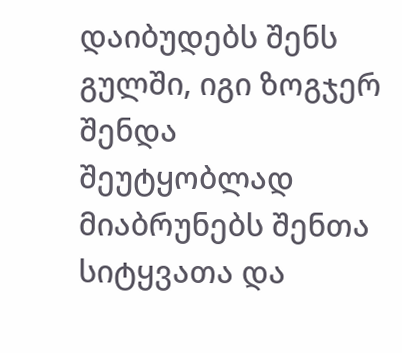დაიბუდებს შენს გულში, იგი ზოგჯერ შენდა შეუტყობლად მიაბრუნებს შენთა სიტყვათა და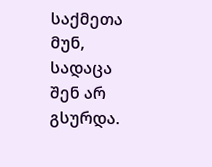საქმეთა მუნ, სადაცა შენ არ გსურდა.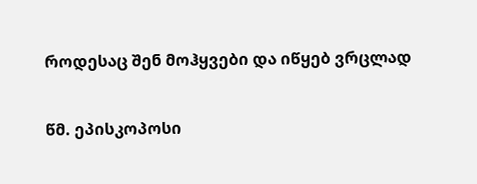როდესაც შენ მოჰყვები და იწყებ ვრცლად

წმ. ეპისკოპოსი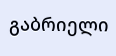გაბრიელი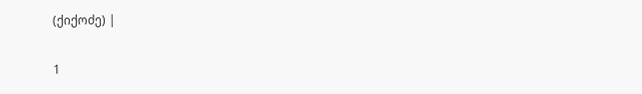(ქიქოძე) |

1